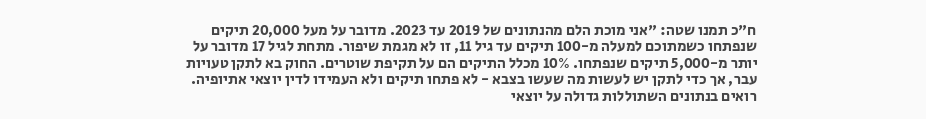ח"כ תמנו שטה: "אני מוכת הלם מהנתונים של 2019 עד 2023. מדובר על מעל 20,000 תיקים שנפתחו כשמתוכם למעלה מ-100 תיקים עד גיל 11, זו לא מגמת שיפור. מתחת לגיל 17 מדובר על יותר מ-5,000 תיקים שנפתחו. 10% מכלל התיקים הם על תקיפת שוטרים. החוק בא לתקן טעויות עבר, אך כדי לתקן יש לעשות מה שעשו בצבא - לא פתחו תיקים ולא העמידו לדין יוצאי אתיופיה. רואים בנתונים השתוללות גדולה על יוצאי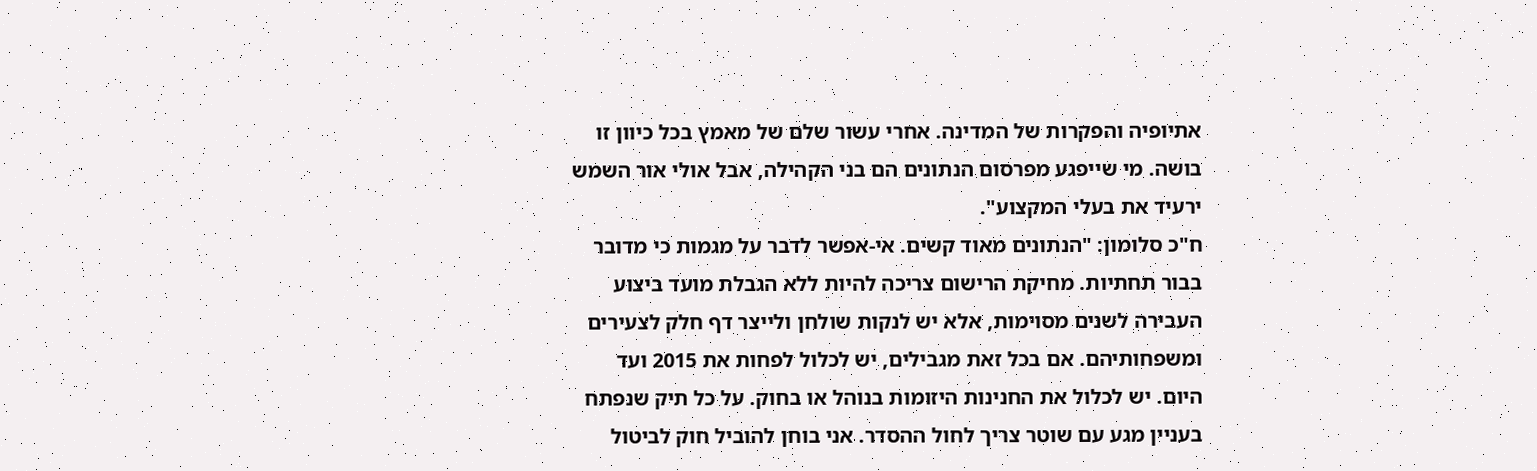אתיופיה והפקרות של המדינה. אחרי עשור שלם של מאמץ בכל כיוון זו בושה. מי שייפגע מפרסום הנתונים הם בני הקהילה, אבל אולי אור השמש ירעיד את בעלי המקצוע".
ח"כ סלומון: "הנתונים מאוד קשים. אי-אפשר לדבר על מגמות כי מדובר בבור תחתיות. מחיקת הרישום צריכה להיות ללא הגבלת מועד ביצוע העבירה לשנים מסוימות, אלא יש לנקות שולחן ולייצר דף חלק לצעירים ומשפחותיהם. אם בכל זאת מגבילים, יש לכלול לפחות את 2015 ועד היום. יש לכלול את החנינות היזומות בנוהל או בחוק. על כל תיק שנפתח בעניין מגע עם שוטר צריך לחול ההסדר. אני בוחן להוביל חוק לביטול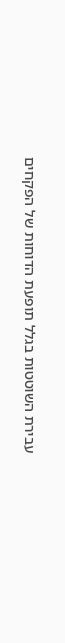עבירת השוטטות בגלל תופעת הדוחות של הפקחים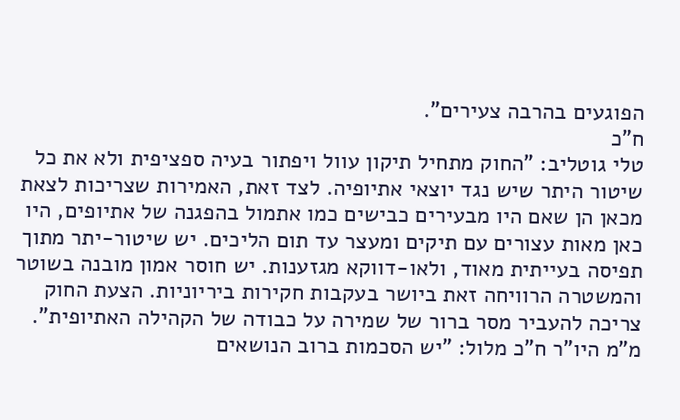הפוגעים בהרבה צעירים".
ח"כ
טלי גוטליב: "החוק מתחיל תיקון עוול ויפתור בעיה ספציפית ולא את כל שיטור היתר שיש נגד יוצאי אתיופיה. לצד זאת, האמירות שצריכות לצאת מכאן הן שאם היו מבעירים כבישים כמו אתמול בהפגנה של אתיופים, היו כאן מאות עצורים עם תיקים ומעצר עד תום הליכים. יש שיטור-יתר מתוך תפיסה בעייתית מאוד, ולאו-דווקא מגזענות. יש חוסר אמון מובנה בשוטר והמשטרה הרוויחה זאת ביושר בעקבות חקירות ביריוניות. הצעת החוק צריכה להעביר מסר ברור של שמירה על כבודה של הקהילה האתיופית".
מ"מ היו"ר ח"כ מלול: "יש הסכמות ברוב הנושאים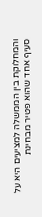והמחלוקת בין הממשלה למציעים היא על סעיף אחד שהוא פטיר מבחינת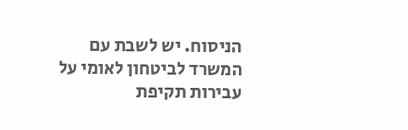הניסוח. יש לשבת עם המשרד לביטחון לאומי על עבירות תקיפת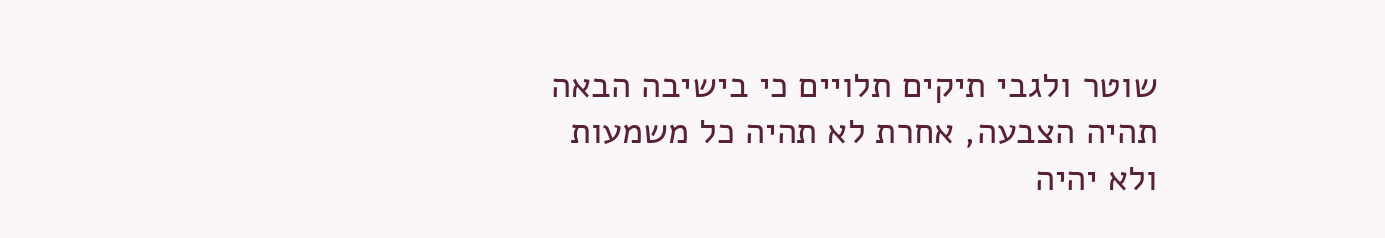שוטר ולגבי תיקים תלויים כי בישיבה הבאה תהיה הצבעה, אחרת לא תהיה כל משמעות ולא יהיה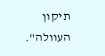תיקון העוולה".